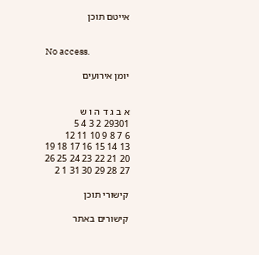אייטם תוכן


No access.

יומן אירועים


א ב ג ד ה ו ש
29301 2 3 4 5
6 7 8 9 10 11 12
13 14 15 16 17 18 19
20 21 22 23 24 25 26
27 28 29 30 31 1 2

קישורי תוכן

קישורים באתר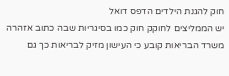חוק להגנת הילדים הדפס דואל
יש הממליצים לחוקק חוק כמו בסיגריות שבה כתוב אזהרה משרד הבריאות קובע כי העישון מזיק לבריאות כך גם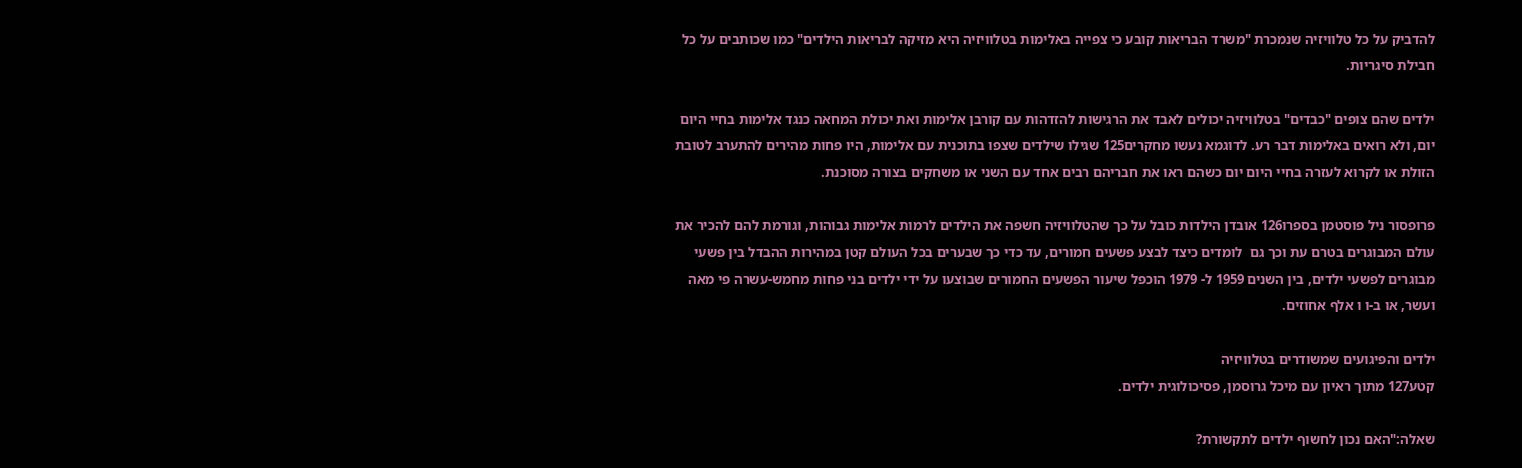להדביק על כל טלוויזיה שנמכרת "משרד הבריאות קובע כי צפייה באלימות בטלוויזיה היא מזיקה לבריאות הילדים" כמו שכותבים על כל חבילת סיגריות.

ילדים שהם צופים "כבדים" בטלוויזיה יכולים לאבד את הרגישות להזדהות עם קורבן אלימות ואת יכולת המחאה כנגד אלימות בחיי היום יום, ולא רואים באלימות דבר רע. לדוגמא נעשו מחקרים125 שגילו שילדים שצפו בתוכנית עם אלימות, היו פחות מהירים להתערב לטובת הזולת או לקרוא לעזרה בחיי היום יום כשהם ראו את חבריהם רבים אחד עם השני או משחקים בצורה מסוכנת.

פרופסור ניל פוסטמן בספרו126 אובדן הילדות כובל על כך שהטלוויזיה חשפה את הילדים לרמות אלימות גבוהות, וגורמת להם להכיר את עולם המבוגרים בטרם עת וכך גם  לומדים כיצד לבצע פשעים חמורים, עד כדי כך שבערים בכל העולם קטן במהירות ההבדל בין פשעי מבוגרים לפשעי ילדים, בין השנים 1959 ל- 1979 הוכפל שיעור הפשעים החמורים שבוצעו על ידי ילדים בני פחות מחמש-עשרה פי מאה ועשר, או ב-ו ו אלף אחוזים.

ילדים והפיגועים שמשודרים בטלוויזיה
קטע127 מתוך ראיון עם מיכל גרוסמן, פסיכולוגית ילדים.

שאלה:"האם נכון לחשוף ילדים לתקשורת?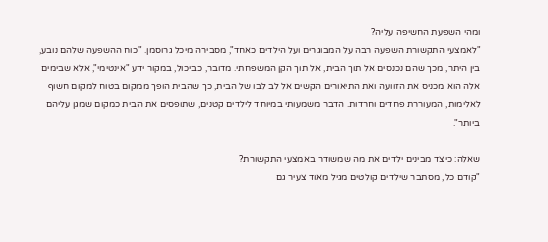ומהי השפעת החשיפה עליה?
"לאמצעי התקשורת השפעה רבה על המבוגרים ועל הילדים כאחד", מסבירה מיכל גרוסמן. "כוח ההשפעה שלהם נובע, בין היתר, מכך שהם נכנסים אל תוך הבית, אל תוך הקן המשפחתי. מדובר, כביכול, במקור ידע "אינטימי", אלא שבימים אלה הוא מכניס את הזוועה ואת התיאורים הקשים אל לב לבו של הבית, כך שהבית הופך ממקום בטוח למקום חשוף לאלימות, המעוררת פחדים וחרדות. הדבר משמעותי במיוחד לילדים קטנים, שתופסים את הבית כמקום שמגן עליהם ביותר".

שאלה: כיצד מבינים ילדים את מה שמשודר באמצעי התקשורת?
"קודם כל, מסתבר שילדים קולטים מגיל מאוד צעיר גם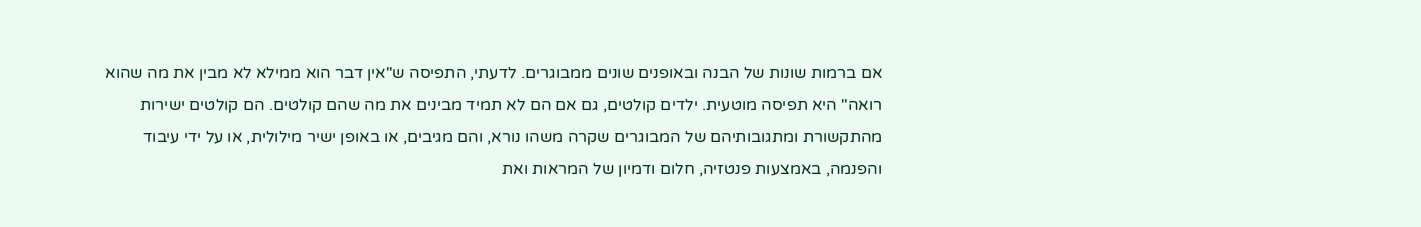אם ברמות שונות של הבנה ובאופנים שונים ממבוגרים. לדעתי, התפיסה ש"אין דבר הוא ממילא לא מבין את מה שהוא רואה" היא תפיסה מוטעית. ילדים קולטים, גם אם הם לא תמיד מבינים את מה שהם קולטים. הם קולטים ישירות מהתקשורת ומתגובותיהם של המבוגרים שקרה משהו נורא, והם מגיבים, או באופן ישיר מילולית, או על ידי עיבוד והפנמה, באמצעות פנטזיה, חלום ודמיון של המראות ואת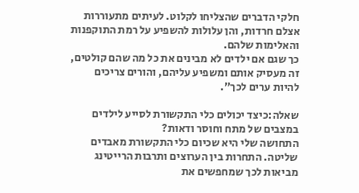חלקי הדברים שהצליחו לקלוט. לעיתים מתעוררות אצלם חרדות, והן עלולות להשפיע על רמת התוקפנות והאלימות שלהם.
כך שגם אם ילדים לא מבינים את כל מה שהם קולטים, זה מעסיק אותם ומשפיע עליהם, והורים צריכים להיות ערים לכך".

שאלה:כיצד יכולים כלי התקשורת לסייע לילדים במצבים של מתח וחוסר ודאות?
התחושה שלי היא שכיום כלי התקשורת מאבדים שליטה. התחרות בין הערוצים ותרבות הרייטינג מביאות לכך שמחפשים את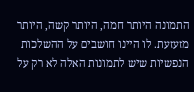התמונה היותר חמה, היותר קשה, היותר מזעזעת. לו היינו חושבים על ההשלכות הנפשיות שיש לתמונות האלה לא רק על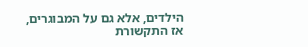הילדים, אלא גם על המבוגרים, אז התקשורת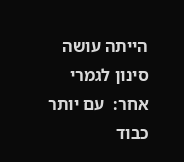הייתה עושה סינון לגמרי אחר:  עם יותר כבוד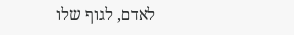לאדם, לגוף שלו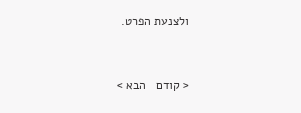ולצנעת הפרט.


< קודם   הבא >